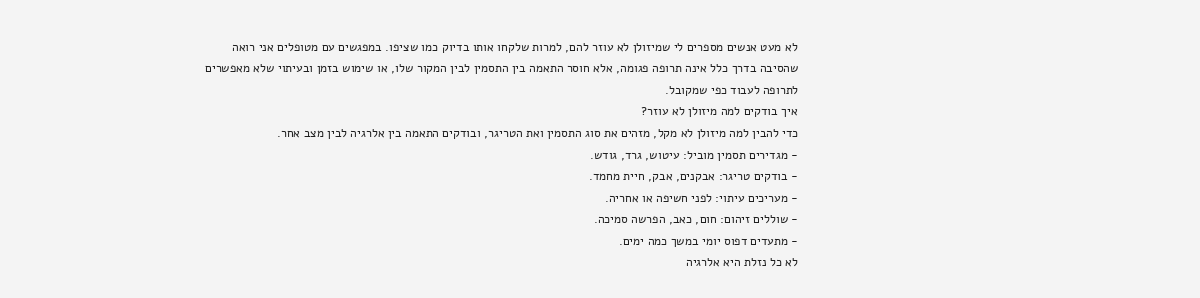לא מעט אנשים מספרים לי שמיזולן לא עוזר להם, למרות שלקחו אותו בדיוק כמו שציפו. במפגשים עם מטופלים אני רואה שהסיבה בדרך כלל אינה תרופה פגומה, אלא חוסר התאמה בין התסמין לבין המקור שלו, או שימוש בזמן ובעיתוי שלא מאפשרים לתרופה לעבוד כפי שמקובל.
איך בודקים למה מיזולן לא עוזר?
כדי להבין למה מיזולן לא מקל, מזהים את סוג התסמין ואת הטריגר, ובודקים התאמה בין אלרגיה לבין מצב אחר.
- מגדירים תסמין מוביל: עיטוש, גרד, גודש.
- בודקים טריגר: אבקנים, אבק, חיית מחמד.
- מעריכים עיתוי: לפני חשיפה או אחריה.
- שוללים זיהום: חום, כאב, הפרשה סמיכה.
- מתעדים דפוס יומי במשך כמה ימים.
לא כל נזלת היא אלרגיה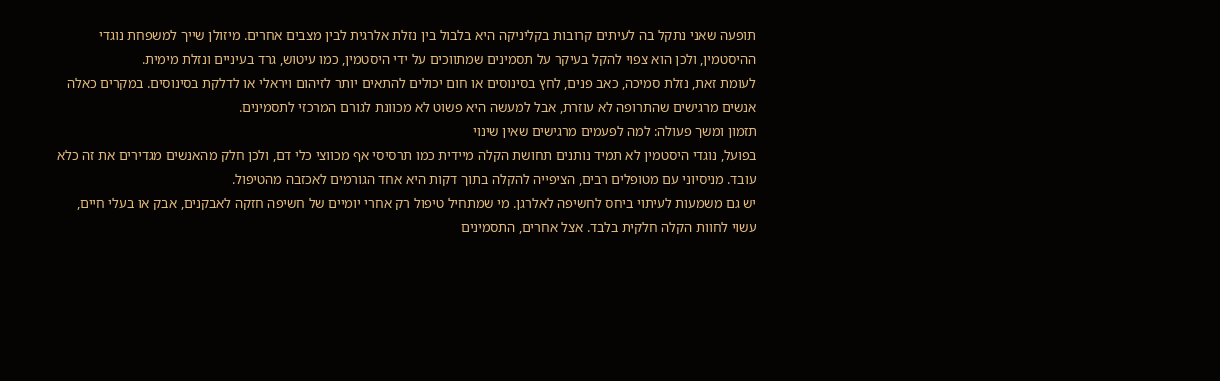תופעה שאני נתקל בה לעיתים קרובות בקליניקה היא בלבול בין נזלת אלרגית לבין מצבים אחרים. מיזולן שייך למשפחת נוגדי ההיסטמין, ולכן הוא צפוי להקל בעיקר על תסמינים שמתווכים על ידי היסטמין, כמו עיטוש, גרד בעיניים ונזלת מימית.
לעומת זאת, נזלת סמיכה, כאב פנים, לחץ בסינוסים או חום יכולים להתאים יותר לזיהום ויראלי או לדלקת בסינוסים. במקרים כאלה אנשים מרגישים שהתרופה לא עוזרת, אבל למעשה היא פשוט לא מכוונת לגורם המרכזי לתסמינים.
תזמון ומשך פעולה: למה לפעמים מרגישים שאין שינוי
בפועל, נוגדי היסטמין לא תמיד נותנים תחושת הקלה מיידית כמו תרסיסי אף מכווצי כלי דם, ולכן חלק מהאנשים מגדירים את זה כלא עובד. מניסיוני עם מטופלים רבים, הציפייה להקלה בתוך דקות היא אחד הגורמים לאכזבה מהטיפול.
יש גם משמעות לעיתוי ביחס לחשיפה לאלרגן. מי שמתחיל טיפול רק אחרי יומיים של חשיפה חזקה לאבקנים, אבק או בעלי חיים, עשוי לחוות הקלה חלקית בלבד. אצל אחרים, התסמינים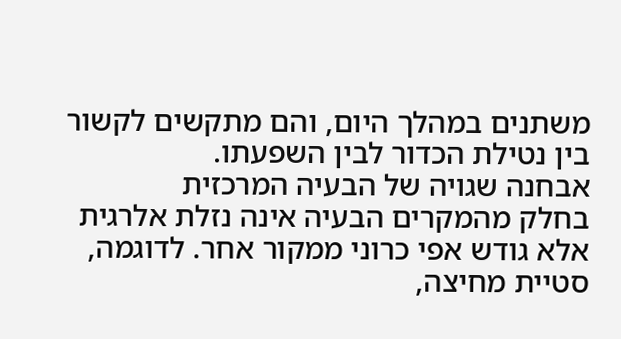משתנים במהלך היום, והם מתקשים לקשור בין נטילת הכדור לבין השפעתו.
אבחנה שגויה של הבעיה המרכזית
בחלק מהמקרים הבעיה אינה נזלת אלרגית אלא גודש אפי כרוני ממקור אחר. לדוגמה, סטיית מחיצה,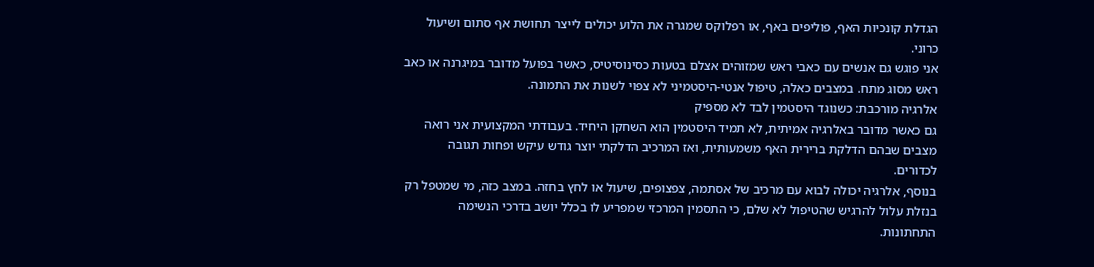הגדלת קונכיות האף, פוליפים באף, או רפלוקס שמגרה את הלוע יכולים לייצר תחושת אף סתום ושיעול כרוני.
אני פוגש גם אנשים עם כאבי ראש שמזוהים אצלם בטעות כסינוסיטיס, כאשר בפועל מדובר במיגרנה או כאב ראש מסוג מתח. במצבים כאלה, טיפול אנטי-היסטמיני לא צפוי לשנות את התמונה.
אלרגיה מורכבת: כשנוגד היסטמין לבד לא מספיק
גם כאשר מדובר באלרגיה אמיתית, לא תמיד היסטמין הוא השחקן היחיד. בעבודתי המקצועית אני רואה מצבים שבהם הדלקת ברירית האף משמעותית, ואז המרכיב הדלקתי יוצר גודש עיקש ופחות תגובה לכדורים.
בנוסף, אלרגיה יכולה לבוא עם מרכיב של אסתמה, צפצופים, שיעול או לחץ בחזה. במצב כזה, מי שמטפל רק בנזלת עלול להרגיש שהטיפול לא שלם, כי התסמין המרכזי שמפריע לו בכלל יושב בדרכי הנשימה התחתונות.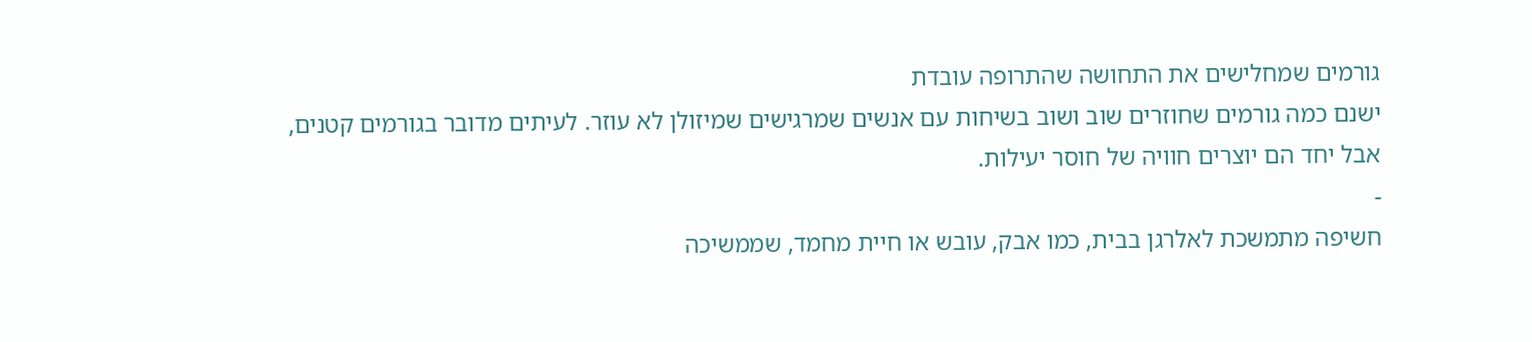גורמים שמחלישים את התחושה שהתרופה עובדת
ישנם כמה גורמים שחוזרים שוב ושוב בשיחות עם אנשים שמרגישים שמיזולן לא עוזר. לעיתים מדובר בגורמים קטנים, אבל יחד הם יוצרים חוויה של חוסר יעילות.
-
חשיפה מתמשכת לאלרגן בבית, כמו אבק, עובש או חיית מחמד, שממשיכה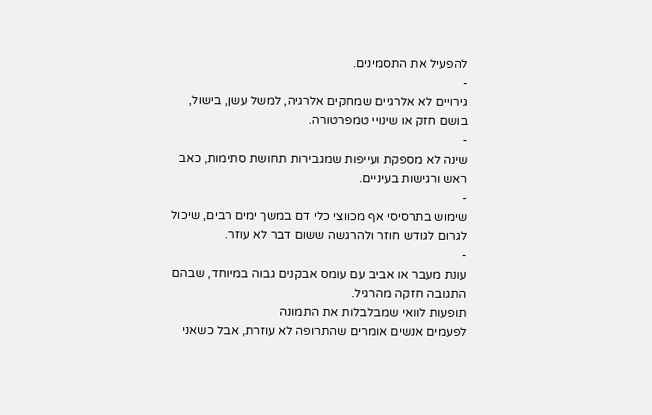להפעיל את התסמינים.
-
גירויים לא אלרגיים שמחקים אלרגיה, למשל עשן, בישול, בושם חזק או שינויי טמפרטורה.
-
שינה לא מספקת ועייפות שמגבירות תחושת סתימות, כאב ראש ורגישות בעיניים.
-
שימוש בתרסיסי אף מכווצי כלי דם במשך ימים רבים, שיכול לגרום לגודש חוזר ולהרגשה ששום דבר לא עוזר.
-
עונת מעבר או אביב עם עומס אבקנים גבוה במיוחד, שבהם התגובה חזקה מהרגיל.
תופעות לוואי שמבלבלות את התמונה
לפעמים אנשים אומרים שהתרופה לא עוזרת, אבל כשאני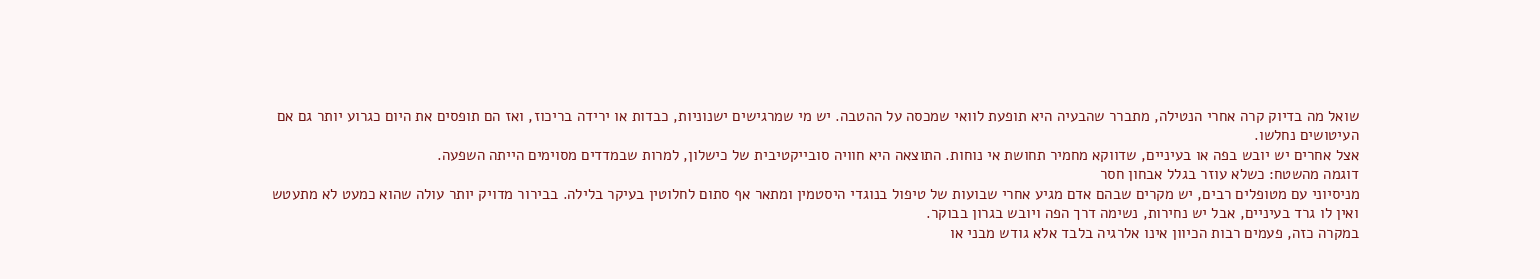שואל מה בדיוק קרה אחרי הנטילה, מתברר שהבעיה היא תופעת לוואי שמכסה על ההטבה. יש מי שמרגישים ישנוניות, כבדות או ירידה בריכוז, ואז הם תופסים את היום כגרוע יותר גם אם העיטושים נחלשו.
אצל אחרים יש יובש בפה או בעיניים, שדווקא מחמיר תחושת אי נוחות. התוצאה היא חוויה סובייקטיבית של כישלון, למרות שבמדדים מסוימים הייתה השפעה.
דוגמה מהשטח: כשלא עוזר בגלל אבחון חסר
מניסיוני עם מטופלים רבים, יש מקרים שבהם אדם מגיע אחרי שבועות של טיפול בנוגדי היסטמין ומתאר אף סתום לחלוטין בעיקר בלילה. בבירור מדויק יותר עולה שהוא כמעט לא מתעטש ואין לו גרד בעיניים, אבל יש נחירות, נשימה דרך הפה ויובש בגרון בבוקר.
במקרה כזה, פעמים רבות הכיוון אינו אלרגיה בלבד אלא גודש מבני או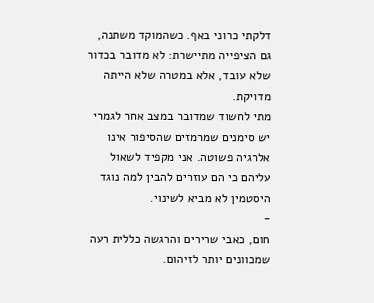דלקתי כרוני באף. כשהמוקד משתנה, גם הציפייה מתיישרת: לא מדובר בכדור שלא עובד, אלא במטרה שלא הייתה מדויקת.
מתי לחשוד שמדובר במצב אחר לגמרי
יש סימנים שמרמזים שהסיפור אינו אלרגיה פשוטה. אני מקפיד לשאול עליהם כי הם עוזרים להבין למה נוגד היסטמין לא מביא לשינוי.
-
חום, כאבי שרירים והרגשה כללית רעה שמכוונים יותר לזיהום.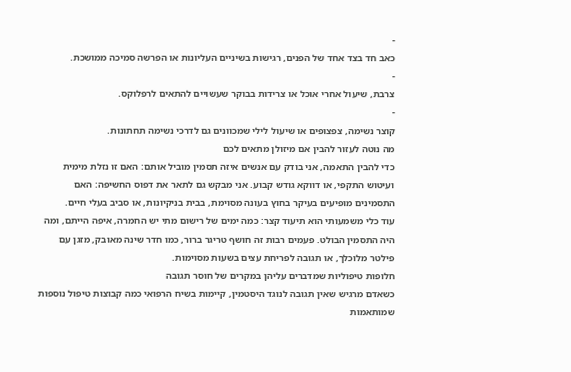-
כאב חד בצד אחד של הפנים, רגישות בשיניים העליונות או הפרשה סמיכה ממושכת.
-
צרבת, שיעול אחרי אוכל או צרידות בבוקר שעשויים להתאים לרפלוקס.
-
קוצר נשימה, צפצופים או שיעול לילי שמכוונים גם לדרכי נשימה תחתונות.
מה נוטה לעזור להבין אם מיזולן מתאים לכם
כדי להבין התאמה, אני בודק עם אנשים איזה תסמין מוביל אותם: האם זו נזלת מימית ועיטוש התקפי, או דווקא גודש קבוע. אני מבקש גם לתאר את דפוס החשיפה: האם התסמינים מופיעים בעיקר בחוץ בעונה מסוימת, בבית בניקיונות, או סביב בעלי חיים.
עוד כלי משמעותי הוא תיעוד קצר: כמה ימים של רישום מתי יש החמרה, איפה הייתם, ומה היה התסמין הבולט. פעמים רבות זה חושף טריגר ברור, כמו חדר שינה מאובק, מזגן עם פילטר מלוכלך, או תגובה לפריחת עצים בשעות מסוימות.
חלופות טיפוליות שמדברים עליהן במקרים של חוסר תגובה
כשאדם מרגיש שאין תגובה לנוגד היסטמין, קיימות בשיח הרפואי כמה קבוצות טיפול נוספות שמותאמות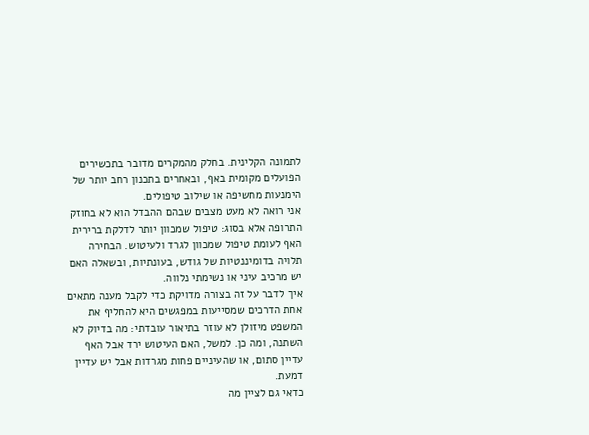לתמונה הקלינית. בחלק מהמקרים מדובר בתכשירים הפועלים מקומית באף, ובאחרים בתכנון רחב יותר של הימנעות מחשיפה או שילוב טיפולים.
אני רואה לא מעט מצבים שבהם ההבדל הוא לא בחוזק התרופה אלא בסוג: טיפול שמכוון יותר לדלקת ברירית האף לעומת טיפול שמכוון לגרד ולעיטוש. הבחירה תלויה בדומיננטיות של גודש, בעונתיות, ובשאלה האם יש מרכיב עיני או נשימתי נלווה.
איך לדבר על זה בצורה מדויקת כדי לקבל מענה מתאים
אחת הדרכים שמסייעות במפגשים היא להחליף את המשפט מיזולן לא עוזר בתיאור עובדתי: מה בדיוק לא השתנה, ומה כן. למשל, האם העיטוש ירד אבל האף עדיין סתום, או שהעיניים פחות מגרדות אבל יש עדיין דמעת.
כדאי גם לציין מה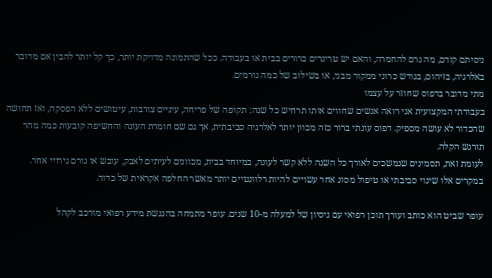ניסיתם קודם, מה גרם להחמרה, והאם יש טריגרים ברורים בבית או בעבודה. ככל שהתמונה מדויקת יותר, כך קל יותר להבין אם מדובר באלרגיה, בזיהום, בגודש כרוני ממקור מבני, או בשילוב של כמה גורמים.
מתי מדובר בדפוס שחוזר על עצמו
בעבודתי המקצועית אני רואה אנשים שחווים אותו תרחיש כל שנה: תקופה של פריחה, עיניים צורבות, עיטושים ללא הפסקה, ואז תחושה שהכדור לא עושה מספיק. דפוס עונתי ברור כזה מכוון יותר לאלרגיה סביבתית, אך גם שם חומרת העונה והחשיפה קובעות כמה מהר תורגש הקלה.
לעומת זאת, תסמינים שנמשכים לאורך כל השנה ללא קשר לעונה, במיוחד בבית, מכוונים לעיתים לאבק, עובש או גורם גירויי אחר. במקרים אלו שינוי סביבתי או טיפול מסוג אחר עשויים להיות רלוונטיים יותר מאשר החלפה אקראית של כדור.

עופר שביט הוא כותב ועורך תוכן רפואי עם ניסיון של למעלה מ-10 שנים. עופר מתמחה בהנגשת מידע רפואי מורכב לקהל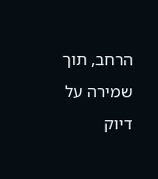הרחב, תוך שמירה על דיוק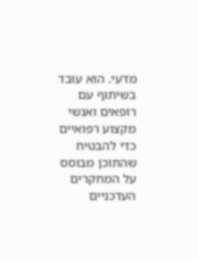מדעי. הוא עובד בשיתוף עם רופאים ואנשי מקצוע רפואיים כדי להבטיח שהתוכן מבוסס על המחקרים העדכניים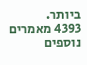ביותר.
4393 מאמרים נוספים